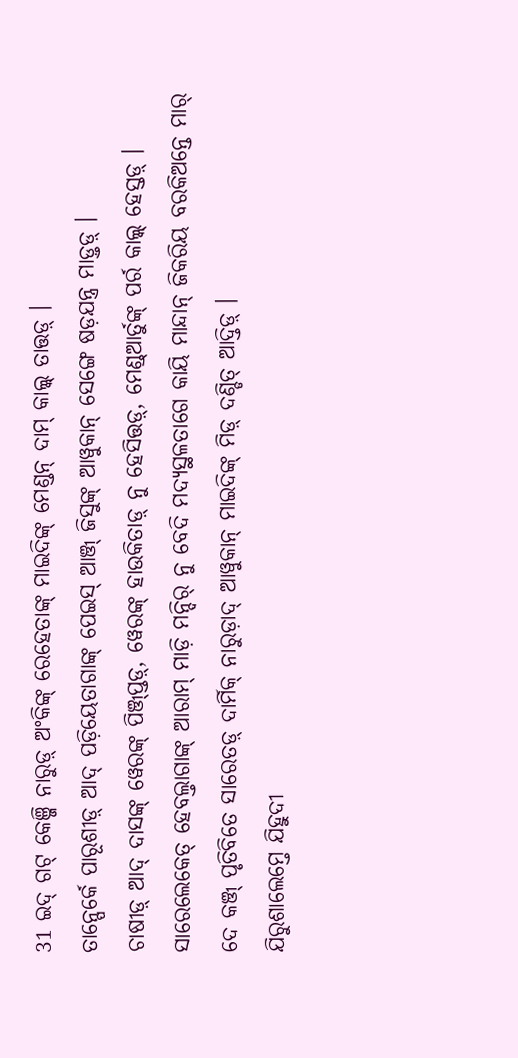31 ଇଦ୍ ଗଟ୍ କେଞ୍ଜି ନାରୁଡ଼୍ ଅଂକିଙ୍କ୍ ରେହେତାଙ୍କ୍ ମାଇଦିଙ୍କ୍ ମେଣ୍ଡନ୍ ଦାମ୍ କାଲ୍କ୍ ତାତ୍ତଡ଼୍ ।
ତାନ୍ପେର୍କେ ପାରୂଶୀଡ଼୍ ଆଦ୍ ପଡ଼ିୟେତାଗାଙ୍କ୍ ପେଇସ୍ ଆଞ୍ଜ୍ ଜିସୁଙ୍କ୍ ଆୱୁକାନ୍ ସେଙ୍ଗେ ଷଡ଼ଯନ୍ତ୍ର ମାଡ଼୍ତଡ଼୍ ।
ଚାଷୀଡ଼୍ ଆଦ୍ ଦାସଙ୍କ୍ ୱେରଙ୍କ୍ ପିଞ୍ଜ୍ପ୍ତଡ଼୍, ୱେରଙ୍କ୍ ହାଉକିତାଡ଼୍ ନୁ ହେସିତ୍ତଡ଼୍, ମେଣ୍ଡ୍ଆର୍ତୁଙ୍କ୍ ପର୍ର କାଲ୍କ୍ ହେସ୍ତଡ଼୍ ।
ସାରେଲେକେତ୍ ହେବଲ୍ତାଗାଙ୍କ୍ ଆରାମ୍ ମାଡ଼ି ମନ୍ଦିର୍ ନୁ ବେଦି ମଦ୍ୟସ୍ଥଳତାଗେ କାୟି ମାନ୍ଦାନ୍ ଜିକରିୟ ବରକିଅନ୍ତେ ମାର୍ ଦେ କଞ୍ଜ୍ ପୃତିବିତେ ସାରେତଡ଼୍ ଦାର୍ମିକ୍ ନାରୁଡ଼ାଦ୍ ଆୱୁକାନ୍ ମାଇଦିଙ୍କ୍ ମିଡ଼୍ ଦଣ୍ଡିତ୍ ଆଦ୍ତିଡ଼୍ ।
ଯିରୁଶାଲେମ୍ତେ ଯିହୁଦୀ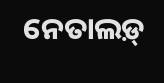ନେତାଲଡ଼୍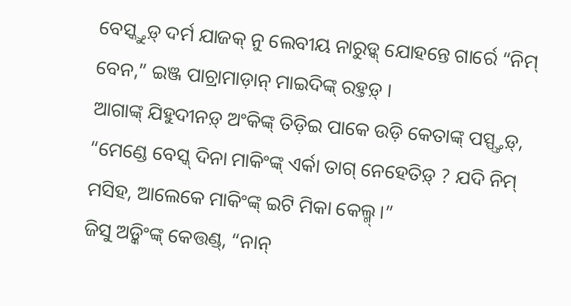ବେସ୍କ୍ତୁଡ଼୍ ଦର୍ମ ଯାଜକ୍ ନୁ ଲେବୀୟ ନାରୁଡ଼୍କ୍ ଯୋହନ୍ତେ ଗାର୍ରେ “ନିମ୍ ବେନ,” ଇଞ୍ଜ ପାଚ୍ରାମାଡ଼ାନ୍ ମାଇଦିଙ୍କ୍ ରହ୍ତଡ଼୍ ।
ଆଗାଙ୍କ୍ ଯିହୁଦୀନଡ଼୍ ଅଂକିଙ୍କ୍ ତିଡ଼ିଇ ପାକେ ଉଡ଼ି କେତାଙ୍କ୍ ପସ୍ପ୍ତ୍ତଡ଼୍, “ମେଣ୍ଡେ ବେସ୍କ୍ ଦିନା ମାକିଂଙ୍କ୍ ଏର୍କା ତାଗ୍ ନେହେତିଡ଼୍ ? ଯଦି ନିମ୍ ମସିହ, ଆଲେକେ ମାକିଂଙ୍କ୍ ଇଟି ମିକା କେଲ୍ମ୍ ।”
ଜିସୁ ଅଡ଼୍କିଂଙ୍କ୍ କେତ୍ତଣ୍ଡ୍, “ନାନ୍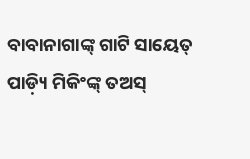ବାବାନାଗାଙ୍କ୍ ଗାଟି ସାୟେତ୍ ପାଡ଼୍ୟି ମିକିଂଙ୍କ୍ ତଅସ୍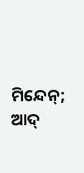ମିନ୍ଦେନ୍; ଆଦ୍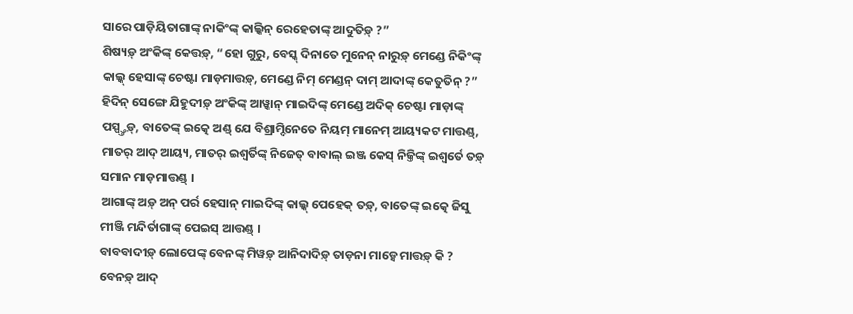ସାରେ ପାଡ଼ିୟିତାଗାଙ୍କ୍ ନାକିଂଙ୍କ୍ କାଲ୍କିନ୍ ରେହେତାଙ୍କ୍ ଆଦୁତିଡ଼୍ ?”
ଶିଷ୍ୟଡ଼୍ ଅଂକିଙ୍କ୍ କେତ୍ତଡ଼୍, “ହୋ ଗୁରୁ, ବେସ୍କ୍ ଦିନାତେ ମୁନେନ୍ ନାରୁଡ଼୍ ମେଣ୍ଡେ ନିକିଂଙ୍କ୍ କାଲ୍କ୍ ହେସାଙ୍କ୍ ଚେଷ୍ଟା ମାଡ଼ମାତ୍ତଡ଼୍, ମେଣ୍ଡେ ନିମ୍ ମେଣ୍ଡନ୍ ଦାମ୍ ଆଦାଙ୍କ୍ କେତୁତିନ୍ ?”
ହିଦିନ୍ ସେଙ୍ଗେ ଯିହୁଦୀଡ଼୍ ଅଂକିଙ୍କ୍ ଆୱ୍କାନ୍ ମାଇଦିଙ୍କ୍ ମେଣ୍ଡେ ଅଦିକ୍ ଚେଷ୍ଟା ମାଡ଼ାଙ୍କ୍ ପସ୍ପ୍ତ୍ତଡ଼୍, ବାତେଙ୍କ୍ ଇତ୍କେ ଅଣ୍ଡ୍ ଯେ ବିଶ୍ରାମ୍ଦିନେତେ ନିୟମ୍ ମାନେମ୍ ଆୟ୍ୟକଟ ମାତ୍ତଣ୍ଡ୍, ମାତର୍ ଆଦ୍ ଆୟ୍ୟ, ମାତର୍ ଇଶ୍ୱର୍ତିଙ୍କ୍ ନିଜେତ୍ ବାବାଲ୍ ଇଞ୍ଜ କେସ୍ ନିଜ୍ତିଙ୍କ୍ ଇଶ୍ୱର୍ତେ ତଡ଼୍ ସମାନ ମାଡ଼ମାତ୍ତଣ୍ଡ୍ ।
ଆଗାଙ୍କ୍ ଅଡ଼୍ ଅନ୍ ପର୍ର ହେସାନ୍ ମାଇଦିଙ୍କ୍ କାଲ୍କ୍ ପେହେକ୍ ତଡ଼୍, ବାତେଙ୍କ୍ ଇତ୍କେ ଜିସୁ ମୀଞ୍ଜି ମନ୍ଦିର୍ତାଗାଙ୍କ୍ ପେଇସ୍ ଆତ୍ତଣ୍ଡ୍ ।
ବାବବାଦୀଡ଼୍ ଲୋପେଙ୍କ୍ ବେନଙ୍କ୍ ମିୱଡ଼୍ ଆନିଦାଦିଡ଼୍ ତାଡ଼ନା ମାଡ଼୍ୱେ ମାତ୍ତଡ଼୍ କି ? ବେନଡ଼୍ ଆଦ୍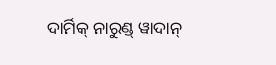ଦାର୍ମିକ୍ ନାରୁଣ୍ଡ୍ ୱାଦାନ୍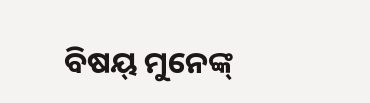ବିଷୟ୍ ମୁନେଙ୍କ୍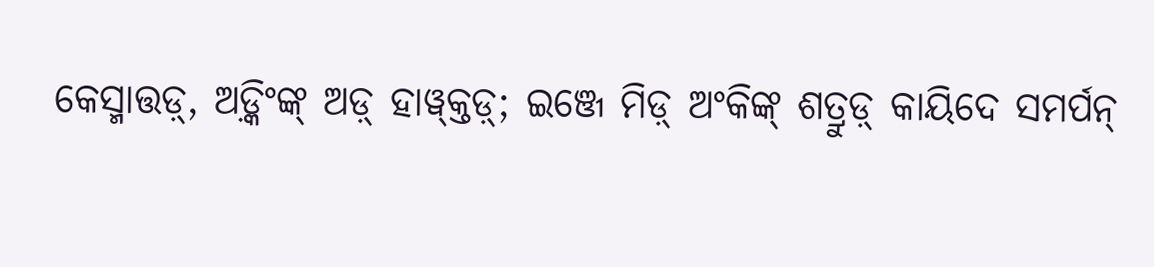କେସ୍ମାତ୍ତଡ଼୍, ଅଡ଼୍କିଂଙ୍କ୍ ଅଡ଼୍ ହାୱ୍କ୍ତଡ଼୍; ଇଞ୍ଜେ ମିଡ଼୍ ଅଂକିଙ୍କ୍ ଶତ୍ରୁଡ଼୍ କାୟିଦେ ସମର୍ପନ୍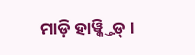ମାଡ଼ି ହାୱ୍କ୍ତିଡ଼୍ ।